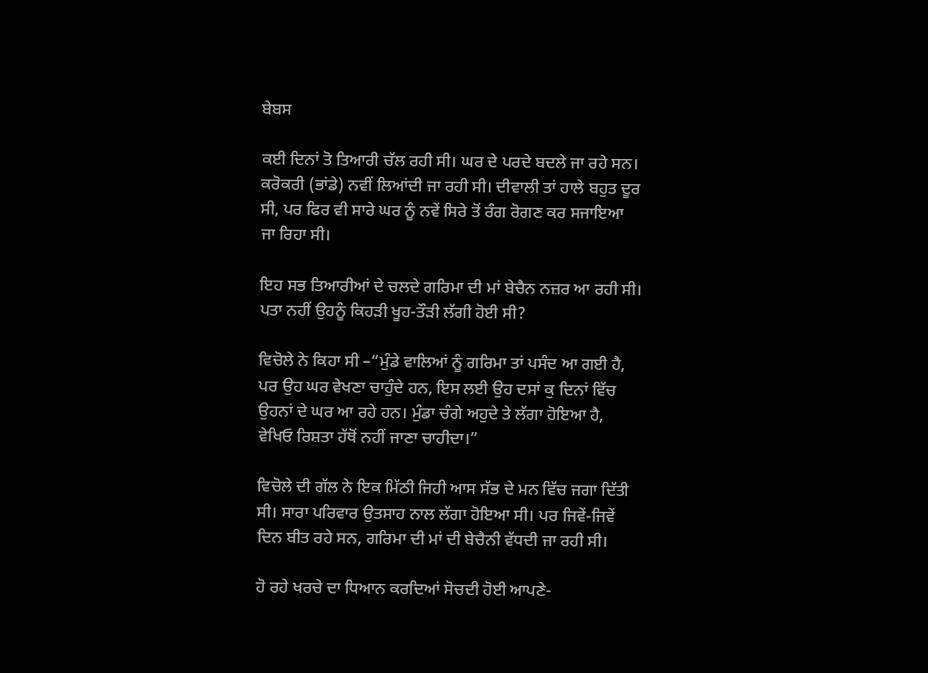ਬੇਬਸ

ਕਈ ਦਿਨਾਂ ਤੋ ਤਿਆਰੀ ਚੱਲ ਰਹੀ ਸੀ। ਘਰ ਦੇ ਪਰਦੇ ਬਦਲੇ ਜਾ ਰਹੇ ਸਨ। ਕਰੋਕਰੀ (ਭਾਂਡੇ) ਨਵੀਂ ਲਿਆਂਦੀ ਜਾ ਰਹੀ ਸੀ। ਦੀਵਾਲੀ ਤਾਂ ਹਾਲੇ ਬਹੁਤ ਦੂਰ ਸੀ, ਪਰ ਫਿਰ ਵੀ ਸਾਰੇ ਘਰ ਨੂੰ ਨਵੇਂ ਸਿਰੇ ਤੋਂ ਰੰਗ ਰੋਗਣ ਕਰ ਸਜਾਇਆ  ਜਾ ਰਿਹਾ ਸੀ।

ਇਹ ਸਭ ਤਿਆਰੀਆਂ ਦੇ ਚਲਦੇ ਗਰਿਮਾ ਦੀ ਮਾਂ ਬੇਚੈਨ ਨਜ਼ਰ ਆ ਰਹੀ ਸੀ। ਪਤਾ ਨਹੀਂ ਉਹਨੂੰ ਕਿਹੜੀ ਖੂਹ-ਤੌੜੀ ਲੱਗੀ ਹੋਈ ਸੀ?

ਵਿਚੋਲੇ ਨੇ ਕਿਹਾ ਸੀ –“ਮੁੰਡੇ ਵਾਲਿਆਂ ਨੂੰ ਗਰਿਮਾ ਤਾਂ ਪਸੰਦ ਆ ਗਈ ਹੈ, ਪਰ ਉਹ ਘਰ ਵੇਖਣਾ ਚਾਹੁੰਦੇ ਹਨ, ਇਸ ਲਈ ਉਹ ਦਸਾਂ ਕੁ ਦਿਨਾਂ ਵਿੱਚ ਉਹਨਾਂ ਦੇ ਘਰ ਆ ਰਹੇ ਹਨ। ਮੁੰਡਾ ਚੰਗੇ ਅਹੁਦੇ ਤੇ ਲੱਗਾ ਹੋਇਆ ਹੈ, ਵੇਖਿਓ ਰਿਸ਼ਤਾ ਹੱਥੋਂ ਨਹੀਂ ਜਾਣਾ ਚਾਹੀਦਾ।”

ਵਿਚੋਲੇ ਦੀ ਗੱਲ ਨੇ ਇਕ ਮਿੱਠੀ ਜਿਹੀ ਆਸ ਸੱਭ ਦੇ ਮਨ ਵਿੱਚ ਜਗਾ ਦਿੱਤੀ ਸੀ। ਸਾਰਾ ਪਰਿਵਾਰ ਉਤਸਾਹ ਨਾਲ ਲੱਗਾ ਹੋਇਆ ਸੀ। ਪਰ ਜਿਵੇਂ-ਜਿਵੇਂ ਦਿਨ ਬੀਤ ਰਹੇ ਸਨ, ਗਰਿਮਾ ਦੀ ਮਾਂ ਦੀ ਬੇਚੈਨੀ ਵੱਧਦੀ ਜਾ ਰਹੀ ਸੀ।

ਹੋ ਰਹੇ ਖਰਚੇ ਦਾ ਧਿਆਨ ਕਰਦਿਆਂ ਸੋਚਦੀ ਹੋਈ ਆਪਣੇ-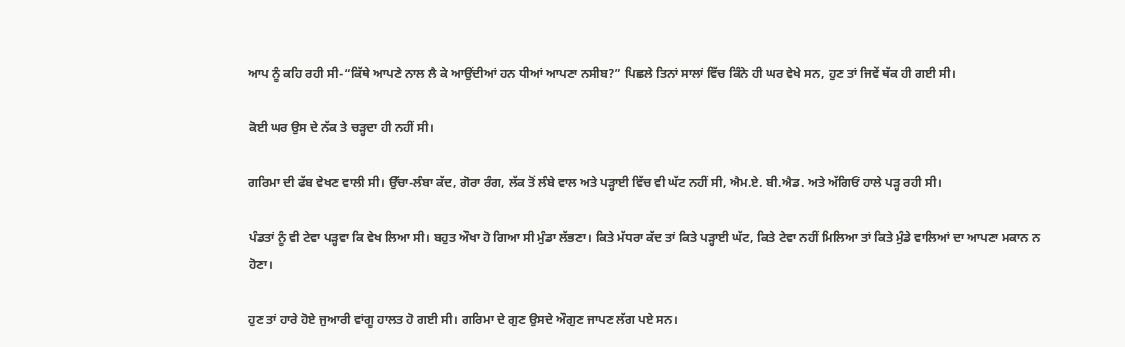ਆਪ ਨੂੰ ਕਹਿ ਰਹੀ ਸੀ-“ਕਿੱਥੇ ਆਪਣੇ ਨਾਲ ਲੈ ਕੇ ਆਉਂਦੀਆਂ ਹਨ ਧੀਆਂ ਆਪਣਾ ਨਸੀਬ?” ਪਿਛਲੇ ਤਿਨਾਂ ਸਾਲਾਂ ਵਿੱਚ ਕਿੰਨੇ ਹੀ ਘਰ ਵੇਖੇ ਸਨ, ਹੁਣ ਤਾਂ ਜਿਵੇਂ ਥੱਕ ਹੀ ਗਈ ਸੀ।

ਕੋਈ ਘਰ ਉਸ ਦੇ ਨੱਕ ਤੇ ਚੜ੍ਹਦਾ ਹੀ ਨਹੀਂ ਸੀ।

ਗਰਿਮਾ ਦੀ ਫੱਬ ਵੇਖਣ ਵਾਲੀ ਸੀ। ਉੱਚਾ-ਲੰਬਾ ਕੱਦ, ਗੋਰਾ ਰੰਗ, ਲੱਕ ਤੋਂ ਲੰਬੇ ਵਾਲ ਅਤੇ ਪੜ੍ਹਾਈ ਵਿੱਚ ਵੀ ਘੱਟ ਨਹੀਂ ਸੀ, ਐਮ.ਏ. ਬੀ.ਐਡ. ਅਤੇ ਅੱਗਿਓਂ ਹਾਲੇ ਪੜ੍ਹ ਰਹੀ ਸੀ।

ਪੰਡਤਾਂ ਨੂੰ ਵੀ ਟੇਵਾ ਪੜ੍ਹਵਾ ਕਿ ਵੇਖ ਲਿਆ ਸੀ। ਬਹੁਤ ਔਖਾ ਹੋ ਗਿਆ ਸੀ ਮੁੰਡਾ ਲੱਭਣਾ। ਕਿਤੇ ਮੱਧਰਾ ਕੱਦ ਤਾਂ ਕਿਤੇ ਪੜ੍ਹਾਈ ਘੱਟ, ਕਿਤੇ ਟੇਵਾ ਨਹੀਂ ਮਿਲਿਆ ਤਾਂ ਕਿਤੇ ਮੁੰਡੇ ਵਾਲਿਆਂ ਦਾ ਆਪਣਾ ਮਕਾਨ ਨ ਹੋਣਾ।

ਹੁਣ ਤਾਂ ਹਾਰੇ ਹੋਏ ਜੁਆਰੀ ਵਾਂਗੂ ਹਾਲਤ ਹੋ ਗਈ ਸੀ। ਗਰਿਮਾ ਦੇ ਗੁਣ ਉਸਦੇ ਔਗੁਣ ਜਾਪਣ ਲੱਗ ਪਏ ਸਨ।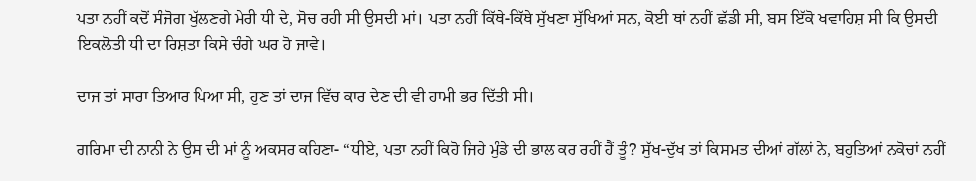ਪਤਾ ਨਹੀਂ ਕਦੋਂ ਸੰਜੋਗ ਖੁੱਲਣਗੇ ਮੇਰੀ ਧੀ ਦੇ, ਸੋਚ ਰਹੀ ਸੀ ਉਸਦੀ ਮਾਂ। ਪਤਾ ਨਹੀਂ ਕਿੱਥੇ-ਕਿੱਥੇ ਸੁੱਖਣਾ ਸੁੱਖਿਆਂ ਸਨ, ਕੋਈ ਥਾਂ ਨਹੀਂ ਛੱਡੀ ਸੀ, ਬਸ ਇੱਕੋ ਖਵਾਹਿਸ਼ ਸੀ ਕਿ ਉਸਦੀ ਇਕਲੋਤੀ ਧੀ ਦਾ ਰਿਸ਼ਤਾ ਕਿਸੇ ਚੰਗੇ ਘਰ ਹੋ ਜਾਵੇ।

ਦਾਜ ਤਾਂ ਸਾਰਾ ਤਿਆਰ ਪਿਆ ਸੀ, ਹੁਣ ਤਾਂ ਦਾਜ ਵਿੱਚ ਕਾਰ ਦੇਣ ਦੀ ਵੀ ਹਾਮੀ ਭਰ ਦਿੱਤੀ ਸੀ।

ਗਰਿਮਾ ਦੀ ਨਾਨੀ ਨੇ ਉਸ ਦੀ ਮਾਂ ਨੂੰ ਅਕਸਰ ਕਹਿਣਾ- “ਧੀਏ, ਪਤਾ ਨਹੀਂ ਕਿਹੋ ਜਿਹੇ ਮੁੰਡੇ ਦੀ ਭਾਲ ਕਰ ਰਹੀਂ ਹੈਂ ਤੂੰ? ਸੁੱਖ-ਦੁੱਖ ਤਾਂ ਕਿਸਮਤ ਦੀਆਂ ਗੱਲਾਂ ਨੇ, ਬਹੁਤਿਆਂ ਨਕੋਚਾਂ ਨਹੀਂ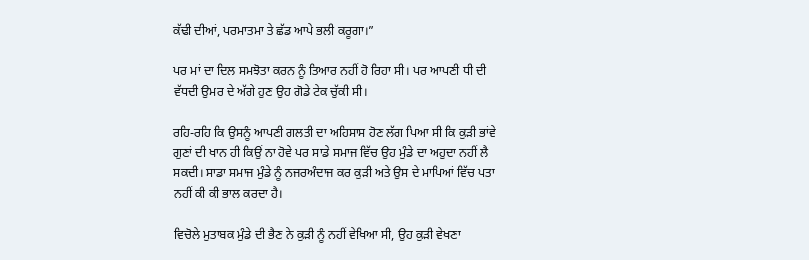ਕੱਢੀ ਦੀਆਂ, ਪਰਮਾਤਮਾ ਤੇ ਛੱਡ ਆਪੇ ਭਲੀ ਕਰੂਗਾ।”

ਪਰ ਮਾਂ ਦਾ ਦਿਲ ਸਮਝੋਤਾ ਕਰਨ ਨੂੰ ਤਿਆਰ ਨਹੀਂ ਹੋ ਰਿਹਾ ਸੀ। ਪਰ ਆਪਣੀ ਧੀ ਦੀ ਵੱਧਦੀ ਉਮਰ ਦੇ ਅੱਗੇ ਹੁਣ ਉਹ ਗੋਡੇ ਟੇਕ ਚੁੱਕੀ ਸੀ।

ਰਹਿ-ਰਹਿ ਕਿ ਉਸਨੂੰ ਆਪਣੀ ਗਲਤੀ ਦਾ ਅਹਿਸਾਸ ਹੋਣ ਲੱਗ ਪਿਆ ਸੀ ਕਿ ਕੁੜੀ ਭਾਂਵੇ ਗੁਣਾਂ ਦੀ ਖਾਨ ਹੀ ਕਿਉਂ ਨਾ ਹੋਵੇ ਪਰ ਸਾਡੇ ਸਮਾਜ ਵਿੱਚ ਉਹ ਮੁੰਡੇ ਦਾ ਅਹੁਦਾ ਨਹੀਂ ਲੈ ਸਕਦੀ। ਸਾਡਾ ਸਮਾਜ ਮੁੰਡੇ ਨੂੰ ਨਜਰਅੰਦਾਜ ਕਰ ਕੁੜੀ ਅਤੇ ਉਸ ਦੇ ਮਾਪਿਆਂ ਵਿੱਚ ਪਤਾ ਨਹੀਂ ਕੀ ਕੀ ਭਾਲ ਕਰਦਾ ਹੈ।

ਵਿਚੋਲੇ ਮੁਤਾਬਕ ਮੁੰਡੇ ਦੀ ਭੈਣ ਨੇ ਕੁੜੀ ਨੂੰ ਨਹੀਂ ਵੇਖਿਆ ਸੀ, ਉਹ ਕੁੜੀ ਵੇਖਣਾ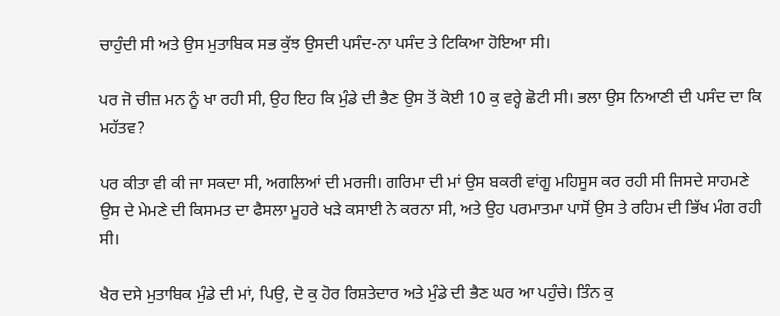ਚਾਹੁੰਦੀ ਸੀ ਅਤੇ ਉਸ ਮੁਤਾਬਿਕ ਸਭ ਕੁੱਝ ਉਸਦੀ ਪਸੰਦ-ਨਾ ਪਸੰਦ ਤੇ ਟਿਕਿਆ ਹੋਇਆ ਸੀ।

ਪਰ ਜੋ ਚੀਜ਼ ਮਨ ਨੂੰ ਖਾ ਰਹੀ ਸੀ, ਉਹ ਇਹ ਕਿ ਮੁੰਡੇ ਦੀ ਭੈਣ ਉਸ ਤੋਂ ਕੋਈ 10 ਕੁ ਵਰ੍ਹੇ ਛੋਟੀ ਸੀ। ਭਲਾ ਉਸ ਨਿਆਣੀ ਦੀ ਪਸੰਦ ਦਾ ਕਿ ਮਹੱਤਵ?

ਪਰ ਕੀਤਾ ਵੀ ਕੀ ਜਾ ਸਕਦਾ ਸੀ, ਅਗਲਿਆਂ ਦੀ ਮਰਜੀ। ਗਰਿਮਾ ਦੀ ਮਾਂ ਉਸ ਬਕਰੀ ਵਾਂਗੂ ਮਹਿਸੂਸ ਕਰ ਰਹੀ ਸੀ ਜਿਸਦੇ ਸਾਹਮਣੇ ਉਸ ਦੇ ਮੇਮਣੇ ਦੀ ਕਿਸਮਤ ਦਾ ਫੈਸਲਾ ਮੂਹਰੇ ਖੜੇ ਕਸਾਈ ਨੇ ਕਰਨਾ ਸੀ, ਅਤੇ ਉਹ ਪਰਮਾਤਮਾ ਪਾਸੋਂ ਉਸ ਤੇ ਰਹਿਮ ਦੀ ਭਿੱਖ ਮੰਗ ਰਹੀ ਸੀ।

ਖੈਰ ਦਸੇ ਮੁਤਾਬਿਕ ਮੁੰਡੇ ਦੀ ਮਾਂ, ਪਿਉ, ਦੋ ਕੁ ਹੋਰ ਰਿਸ਼ਤੇਦਾਰ ਅਤੇ ਮੁੰਡੇ ਦੀ ਭੈਣ ਘਰ ਆ ਪਹੁੰਚੇ। ਤਿੰਨ ਕੁ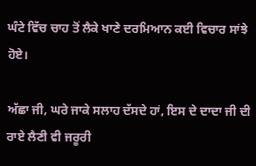ਘੰਟੇ ਵਿੱਚ ਚਾਹ ਤੋਂ ਲੈਕੇ ਖਾਣੇ ਦਰਮਿਆਨ ਕਈ ਵਿਚਾਰ ਸਾਂਝੇ ਹੋਏ।

ਅੱਛਾ ਜੀ, ਘਰੇ ਜਾਕੇ ਸਲਾਹ ਦੱਸਦੇ ਹਾਂ, ਇਸ ਦੇ ਦਾਦਾ ਜੀ ਦੀ ਰਾਏ ਲੈਣੀ ਵੀ ਜਰੂਰੀ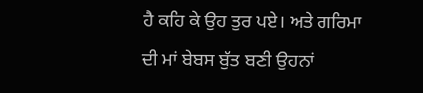ਹੈ ਕਹਿ ਕੇ ਉਹ ਤੁਰ ਪਏ। ਅਤੇ ਗਰਿਮਾ ਦੀ ਮਾਂ ਬੇਬਸ ਬੁੱਤ ਬਣੀ ਉਹਨਾਂ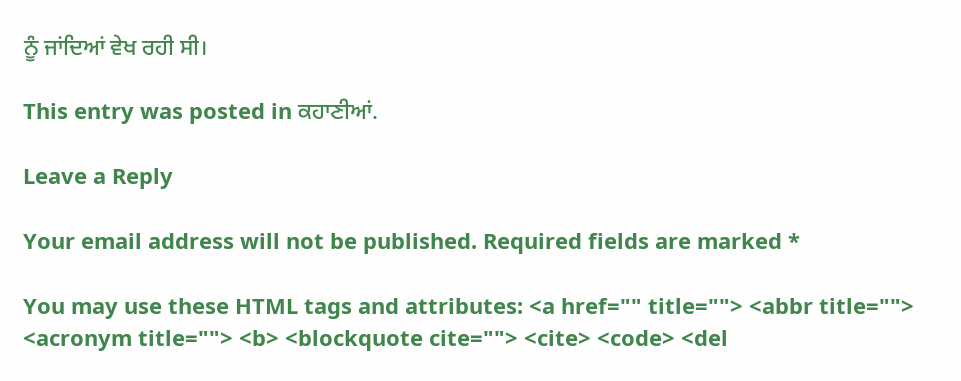ਨੂੰ ਜਾਂਦਿਆਂ ਵੇਖ ਰਹੀ ਸੀ।

This entry was posted in ਕਹਾਣੀਆਂ.

Leave a Reply

Your email address will not be published. Required fields are marked *

You may use these HTML tags and attributes: <a href="" title=""> <abbr title=""> <acronym title=""> <b> <blockquote cite=""> <cite> <code> <del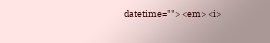datetime=""> <em> <i>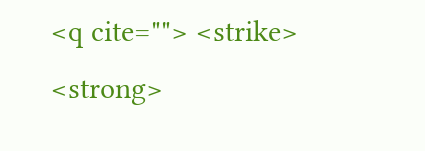<q cite=""> <strike> <strong>